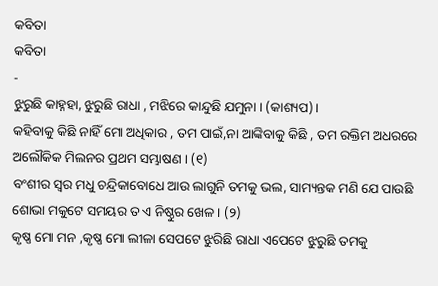କବିତା
କବିତା
-
ଝୁରୁଛି କାହ୍ନହା, ଝୁରୁଛି ରାଧା , ମଝିରେ କାନ୍ଦୁଛି ଯମୁନା । (କାଶ୍ୟପ)।
କହିବାକୁ କିଛି ନାହିଁ ମୋ ଅଧିକାର , ତମ ପାଇଁ,ନା ଆଙ୍କିବାକୁ କିଛି , ତମ ରକ୍ତିମ ଅଧରରେ ଅଲୌକିକ ମିଲନର ପ୍ରଥମ ସମ୍ଭାଷଣ । (୧)
ବଂଶୀର ସ୍ୱର ମଧୁ ଚନ୍ଦ୍ରିକାବୋଧେ ଆଉ ଲାଗୁନି ତମକୁ ଭଲ, ସାମ୍ୟନ୍ତକ ମଣି ଯେ ପାଉଛି ଶୋଭା ମକୁଟେ ସମୟର ତ ଏ ନିଷ୍ଠୁର ଖେଳ । (୨)
କୃଷ୍ଣ ମୋ ମନ ,କୃଷ୍ଣ ମୋ ଲୀଳା ସେପଟେ ଝୁରିଛି ରାଧା ଏପେଟେ ଝୁରୁଛି ତମକୁ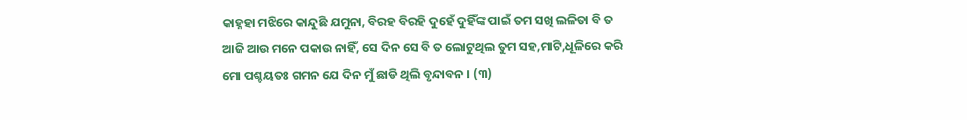କାହ୍ନହା ମଝିରେ କାନ୍ଦୁଛି ଯମୁନା, ବିରହ ବିରହି ଦୁହେଁ ଦୁହିଁଙ୍କ ପାଇଁ ତମ ସଖି ଲଳିତା ବି ତ ଆଜି ଆଉ ମନେ ପକାଉ ନାହିଁ, ସେ ଦିନ ସେ ବି ତ ଲୋଟୁଥିଲ ତୁମ ସହ,ମାଟି,ଧୂଳିରେ କରି ମୋ ପଶ୍ଚୟତଃ ଗମନ ଯେ ଦିନ ମୁଁ ଛାଡି ଥିଲି ବୃନ୍ଦାବନ । (୩)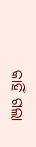କାହିଁ ଗଲା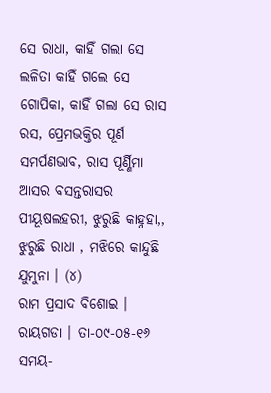ସେ ରାଧା, କାହିଁ ଗଲା ସେ ଲଳିତା କାହିଁ ଗଲେ ସେ ଗୋପିକା, କାହିଁ ଗଲା ସେ ରାସ ରସ, ପ୍ରେମଭକ୍ତିର ପୂର୍ଣ ସମର୍ପଣଭାବ, ରାସ ପୂର୍ଣ୍ଣିମା ଆସର ବସନ୍ତରାସର ପୀୟୂଷଲହରୀ, ଝୁରୁଛି କାହ୍ନହା,, ଝୁରୁଛି ରାଧା , ମଝିରେ କାନ୍ଦୁଛି ଯୁମୁନା । (୪)
ରାମ ପ୍ରସାଦ ବିଶୋଇ । ରାୟଗଡା । ତା-୦୯-୦୫-୧୬ ସମୟ-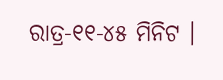ରାତ୍ର-୧୧-୪୫ ମିନିଟ ।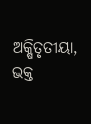ଅକ୍ଷିତୃତୀୟା, ଭକ୍ତ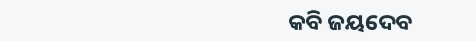କବି ଜୟଦେବ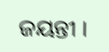ଜୟନ୍ତୀ ।